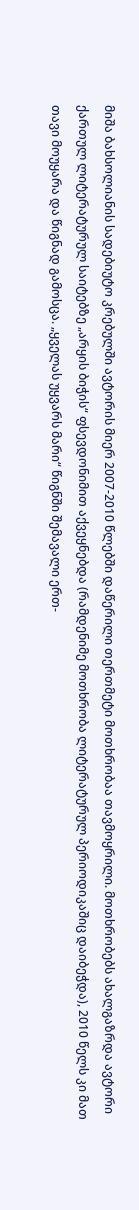მიშა ბახსოლიანის სადებიუტო კრებულში ავტორის მიერ 2007-2010 წლებში დაწერილი თერთმეტი მოთხრობაა თავმოყრილი. მოთხრობებს ახალგაზრდა ავტორი ქართულ ლიტერატურულ საიტებზე „არყის ბიჭის“ ფსევდონიმით აქვეყნებდა (რამდენიმე მოთხრობა ლიტერატურულ პერიოდიკაშიც დაიბეჭდა), 2010 წელს კი მათ თავი მოუყარა და წიგნად გამოსცა. „ყველას უყვარს მარი“ წიგნში შემავალი ერთ-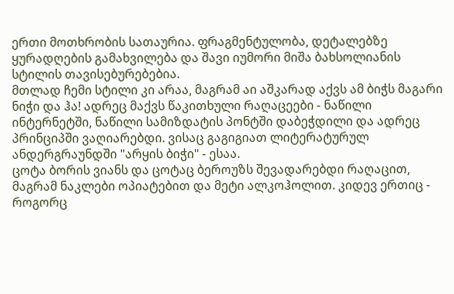ერთი მოთხრობის სათაურია. ფრაგმენტულობა, დეტალებზე ყურადღების გამახვილება და შავი იუმორი მიშა ბახსოლიანის სტილის თავისებურებებია.
მთლად ჩემი სტილი კი არაა, მაგრამ აი აშკარად აქვს ამ ბიჭს მაგარი ნიჭი და ჰა! ადრეც მაქვს წაკითხული რაღაცეები - ნაწილი ინტერნეტში, ნაწილი სამიზდატის პონტში დაბეჭდილი და ადრეც პრინციპში ვაღიარებდი. ვისაც გაგიგიათ ლიტერატურულ ანდერგრაუნდში "არყის ბიჭი" - ესაა.
ცოტა ბორის ვიანს და ცოტაც ბეროუზს შევადარებდი რაღაცით, მაგრამ ნაკლები ოპიატებით და მეტი ალკოჰოლით. კიდევ ერთიც - როგორც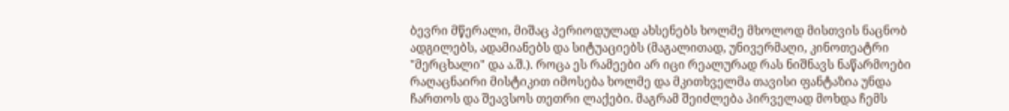ბევრი მწერალი, მიშაც პერიოდულად ახსენებს ხოლმე მხოლოდ მისთვის ნაცნობ ადგილებს, ადამიანებს და სიტუაციებს (მაგალითად, უნივერმაღი, კინოთეატრი "მერცხალი" და ა.შ.). როცა ეს რამეები არ იცი რეალურად რას ნიშნავს ნაწარმოები რაღაცნაირი მისტიკით იმოსება ხოლმე და მკითხველმა თავისი ფანტაზია უნდა ჩართოს და შეავსოს თეთრი ლაქები. მაგრამ შეიძლება პირველად მოხდა ჩემს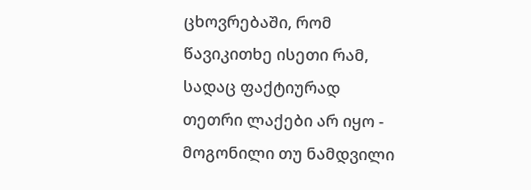ცხოვრებაში, რომ წავიკითხე ისეთი რამ, სადაც ფაქტიურად თეთრი ლაქები არ იყო - მოგონილი თუ ნამდვილი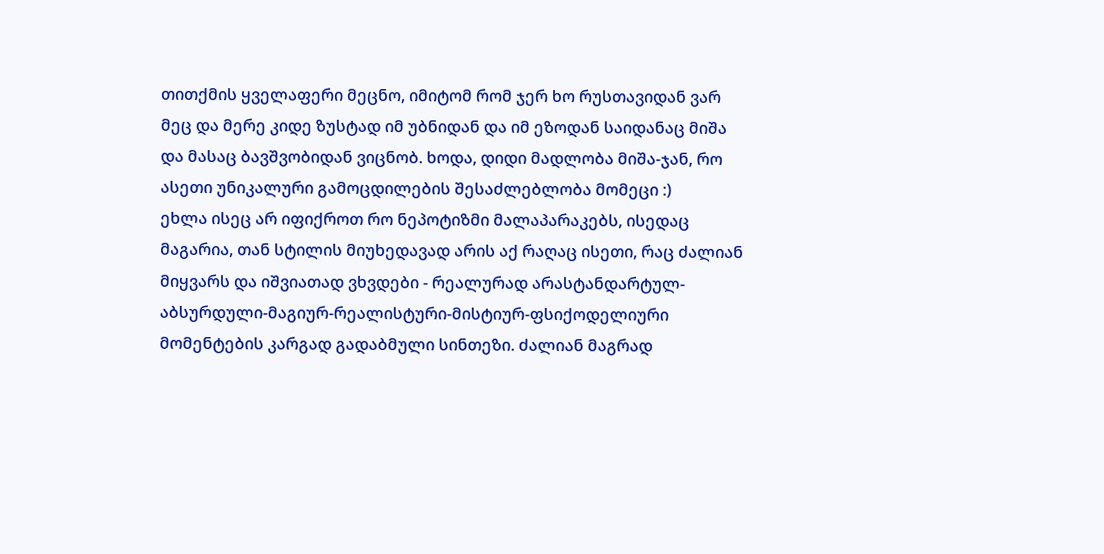თითქმის ყველაფერი მეცნო, იმიტომ რომ ჯერ ხო რუსთავიდან ვარ მეც და მერე კიდე ზუსტად იმ უბნიდან და იმ ეზოდან საიდანაც მიშა და მასაც ბავშვობიდან ვიცნობ. ხოდა, დიდი მადლობა მიშა-ჯან, რო ასეთი უნიკალური გამოცდილების შესაძლებლობა მომეცი :)
ეხლა ისეც არ იფიქროთ რო ნეპოტიზმი მალაპარაკებს, ისედაც მაგარია, თან სტილის მიუხედავად არის აქ რაღაც ისეთი, რაც ძალიან მიყვარს და იშვიათად ვხვდები - რეალურად არასტანდარტულ-აბსურდული-მაგიურ-რეალისტური-მისტიურ-ფსიქოდელიური მომენტების კარგად გადაბმული სინთეზი. ძალიან მაგრად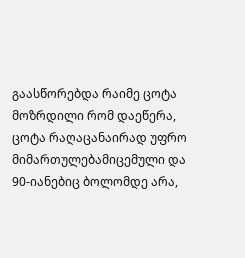გაასწორებდა რაიმე ცოტა მოზრდილი რომ დაეწერა, ცოტა რაღაცანაირად უფრო მიმართულებამიცემული და 90-იანებიც ბოლომდე არა,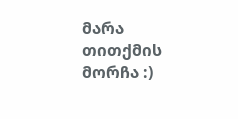მარა თითქმის მორჩა :)